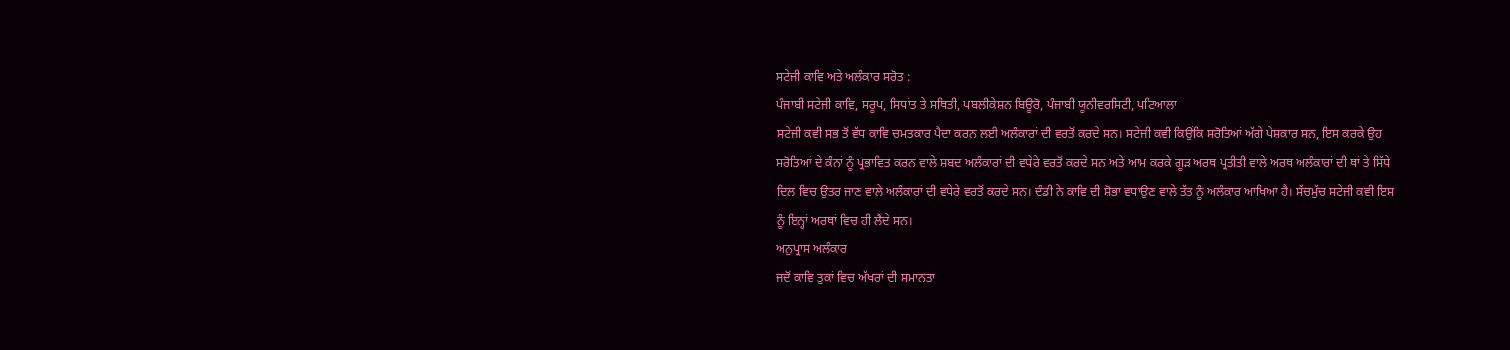ਸਟੇਜੀ ਕਾਵਿ ਅਤੇ ਅਲੰਕਾਰ ਸਰੋਤ :
ਪੰਜਾਬੀ ਸਟੇਜੀ ਕਾਵਿ, ਸਰੂਪ, ਸਿਧਾਂਤ ਤੇ ਸਥਿਤੀ, ਪਬਲੀਕੇਸ਼ਨ ਬਿਊਰੋ, ਪੰਜਾਬੀ ਯੂਨੀਵਰਸਿਟੀ, ਪਟਿਆਲਾ
ਸਟੇਜੀ ਕਵੀ ਸਭ ਤੋਂ ਵੱਧ ਕਾਵਿ ਚਮਤਕਾਰ ਪੈਦਾ ਕਰਨ ਲਈ ਅਲੰਕਾਰਾਂ ਦੀ ਵਰਤੋਂ ਕਰਦੇ ਸਨ। ਸਟੇਜੀ ਕਵੀ ਕਿਉਂਕਿ ਸਰੋਤਿਆਂ ਅੱਗੇ ਪੇਸ਼ਕਾਰ ਸਨ, ਇਸ ਕਰਕੇ ਉਹ ਸਰੋਤਿਆਂ ਦੇ ਕੰਨਾਂ ਨੂੰ ਪ੍ਰਭਾਵਿਤ ਕਰਨ ਵਾਲੇ ਸ਼ਬਦ ਅਲੰਕਾਰਾਂ ਦੀ ਵਧੇਰੇ ਵਰਤੋਂ ਕਰਦੇ ਸਨ ਅਤੇ ਆਮ ਕਰਕੇ ਗੂੜ ਅਰਥ ਪ੍ਰਤੀਤੀ ਵਾਲੇ ਅਰਥ ਅਲੰਕਾਰਾਂ ਦੀ ਥਾਂ ਤੇ ਸਿੱਧੇ ਦਿਲ ਵਿਚ ਉਤਰ ਜਾਣ ਵਾਲੇ ਅਲੰਕਾਰਾਂ ਦੀ ਵਧੇਰੇ ਵਰਤੋਂ ਕਰਦੇ ਸਨ। ਦੰਡੀ ਨੇ ਕਾਵਿ ਦੀ ਸ਼ੋਭਾ ਵਧਾਉਣ ਵਾਲੇ ਤੱਤ ਨੂੰ ਅਲੰਕਾਰ ਆਖਿਆ ਹੈ। ਸੱਚਮੁੱਚ ਸਟੇਜੀ ਕਵੀ ਇਸ ਨੂੰ ਇਨ੍ਹਾਂ ਅਰਥਾਂ ਵਿਚ ਹੀ ਲੈਂਦੇ ਸਨ।
ਅਨੁਪ੍ਰਾਸ ਅਲੰਕਾਰ
ਜਦੋਂ ਕਾਵਿ ਤੁਕਾਂ ਵਿਚ ਅੱਖਰਾਂ ਦੀ ਸਮਾਨਤਾ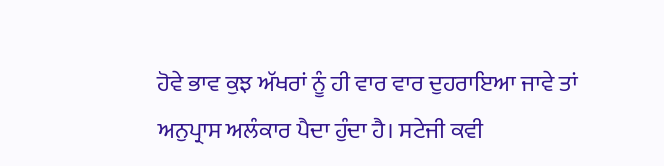ਹੋਵੇ ਭਾਵ ਕੁਝ ਅੱਖਰਾਂ ਨੂੰ ਹੀ ਵਾਰ ਵਾਰ ਦੁਹਰਾਇਆ ਜਾਵੇ ਤਾਂ ਅਨੁਪ੍ਰਾਸ ਅਲੰਕਾਰ ਪੈਦਾ ਹੁੰਦਾ ਹੈ। ਸਟੇਜੀ ਕਵੀ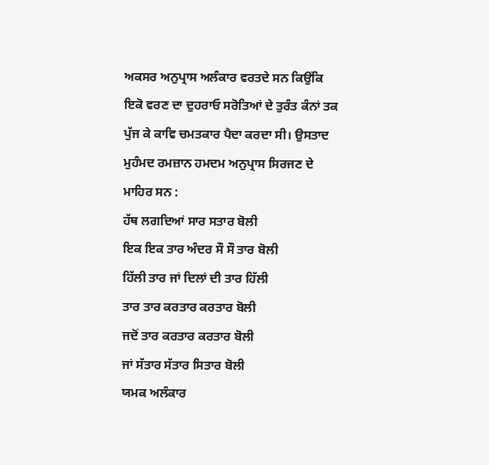ਅਕਸਰ ਅਨੁਪ੍ਰਾਸ ਅਲੰਕਾਰ ਵਰਤਦੇ ਸਨ ਕਿਉਂਕਿ ਇਕੋ ਵਰਣ ਦਾ ਦੁਹਰਾਓ ਸਰੋਤਿਆਂ ਦੇ ਤੁਰੰਤ ਕੰਨਾਂ ਤਕ ਪੁੱਜ ਕੇ ਕਾਵਿ ਚਮਤਕਾਰ ਪੈਦਾ ਕਰਦਾ ਸੀ। ਉਸਤਾਦ ਮੁਹੰਮਦ ਰਮਜ਼ਾਨ ਹਮਦਮ ਅਨੁਪ੍ਰਾਸ ਸਿਰਜਣ ਦੇ ਮਾਹਿਰ ਸਨ :
ਹੱਥ ਲਗਦਿਆਂ ਸਾਰ ਸਤਾਰ ਬੋਲੀ
ਇਕ ਇਕ ਤਾਰ ਅੰਦਰ ਸੌ ਸੌ ਤਾਰ ਬੋਲੀ
ਹਿੱਲੀ ਤਾਰ ਜਾਂ ਦਿਲਾਂ ਦੀ ਤਾਰ ਹਿੱਲੀ
ਤਾਰ ਤਾਰ ਕਰਤਾਰ ਕਰਤਾਰ ਬੋਲੀ
ਜਦੋਂ ਤਾਰ ਕਰਤਾਰ ਕਰਤਾਰ ਬੋਲੀ
ਜਾਂ ਸੱਤਾਰ ਸੱਤਾਰ ਸਿਤਾਰ ਬੋਲੀ
ਯਮਕ ਅਲੰਕਾਰ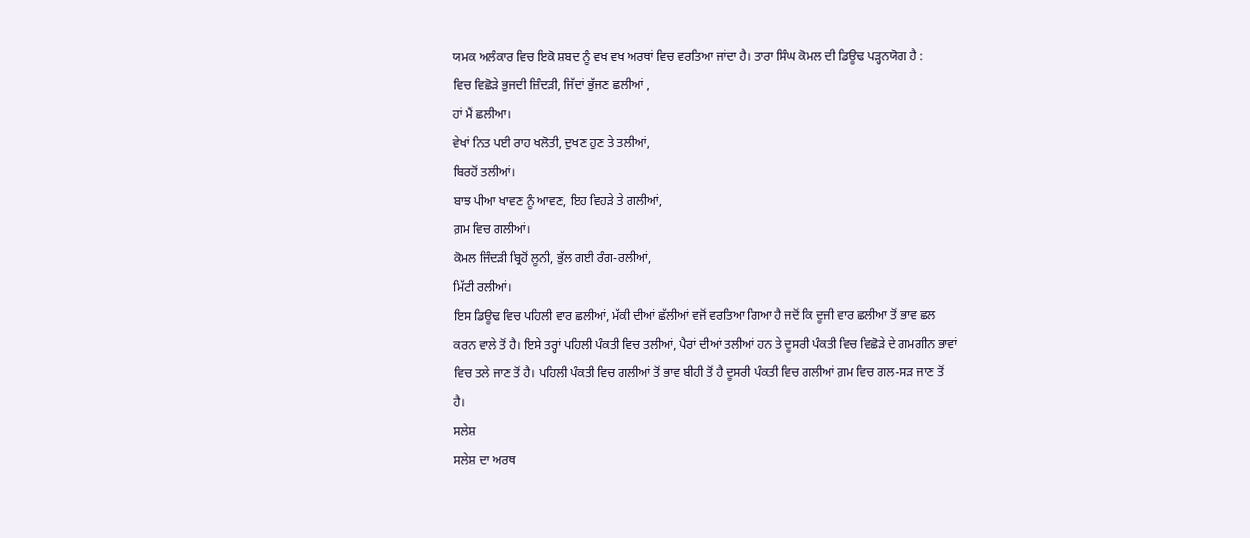ਯਮਕ ਅਲੰਕਾਰ ਵਿਚ ਇਕੋ ਸ਼ਬਦ ਨੂੰ ਵਖ ਵਖ ਅਰਥਾਂ ਵਿਚ ਵਰਤਿਆ ਜਾਂਦਾ ਹੈ। ਤਾਰਾ ਸਿੰਘ ਕੋਮਲ ਦੀ ਡਿਊਢ ਪੜ੍ਹਨਯੋਗ ਹੈ :
ਵਿਚ ਵਿਛੋੜੇ ਭੁਜਦੀ ਜ਼ਿੰਦੜੀ, ਜਿੱਦਾਂ ਭੁੱਜਣ ਛਲੀਆਂ ,
ਹਾਂ ਮੈਂ ਛਲੀਆ।
ਵੇਖਾਂ ਨਿਤ ਪਈ ਰਾਹ ਖਲੋਤੀ, ਦੁਖਣ ਹੁਣ ਤੇ ਤਲੀਆਂ,
ਬਿਰਹੋਂ ਤਲੀਆਂ।
ਬਾਝ ਪੀਆ ਖਾਵਣ ਨੂੰ ਆਵਣ, ਇਹ ਵਿਹੜੇ ਤੇ ਗਲੀਆਂ,
ਗ਼ਮ ਵਿਚ ਗਲੀਆਂ।
ਕੋਮਲ ਜਿੰਦੜੀ ਬ੍ਰਿਹੋਂ ਲੂਨੀ, ਭੁੱਲ ਗਈ ਰੰਗ-ਰਲੀਆਂ,
ਮਿੱਟੀ ਰਲੀਆਂ।
ਇਸ ਡਿਊਢ ਵਿਚ ਪਹਿਲੀ ਵਾਰ ਛਲੀਆਂ, ਮੱਕੀ ਦੀਆਂ ਛੱਲੀਆਂ ਵਜੋਂ ਵਰਤਿਆ ਗਿਆ ਹੈ ਜਦੋਂ ਕਿ ਦੂਜੀ ਵਾਰ ਛਲੀਆ ਤੋਂ ਭਾਵ ਛਲ ਕਰਨ ਵਾਲੇ ਤੋਂ ਹੈ। ਇਸੇ ਤਰ੍ਹਾਂ ਪਹਿਲੀ ਪੰਕਤੀ ਵਿਚ ਤਲੀਆਂ, ਪੈਰਾਂ ਦੀਆਂ ਤਲੀਆਂ ਹਨ ਤੇ ਦੂਸਰੀ ਪੰਕਤੀ ਵਿਚ ਵਿਛੋੜੇ ਦੇ ਗਮਗੀਨ ਭਾਵਾਂ ਵਿਚ ਤਲੇ ਜਾਣ ਤੋਂ ਹੈ। ਪਹਿਲੀ ਪੰਕਤੀ ਵਿਚ ਗਲੀਆਂ ਤੋਂ ਭਾਵ ਬੀਹੀ ਤੋਂ ਹੈ ਦੂਸਰੀ ਪੰਕਤੀ ਵਿਚ ਗਲੀਆਂ ਗ਼ਮ ਵਿਚ ਗਲ-ਸੜ ਜਾਣ ਤੋਂ ਹੈ।
ਸਲੇਸ਼
ਸਲੇਸ਼ ਦਾ ਅਰਥ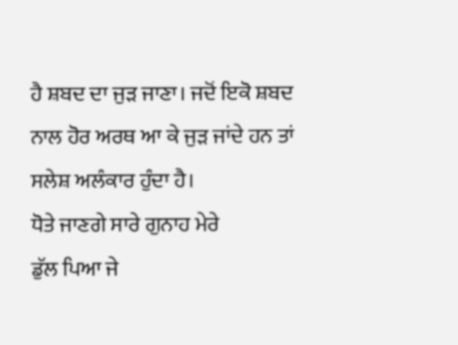ਹੈ ਸ਼ਬਦ ਦਾ ਜੁੜ ਜਾਣਾ। ਜਦੋਂ ਇਕੋ ਸ਼ਬਦ ਨਾਲ ਹੋਰ ਅਰਥ ਆ ਕੇ ਜੁੜ ਜਾਂਦੇ ਹਨ ਤਾਂ ਸਲੇਸ਼ ਅਲੰਕਾਰ ਹੁੰਦਾ ਹੈ।
ਧੋਤੇ ਜਾਣਗੇ ਸਾਰੇ ਗੁਨਾਹ ਮੇਰੇ
ਡੁੱਲ ਪਿਆ ਜੇ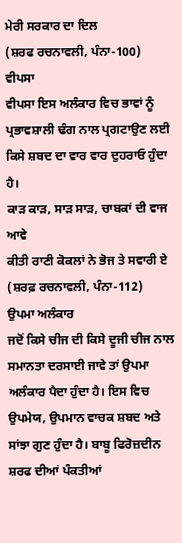ਮੇਰੀ ਸਰਕਾਰ ਦਾ ਦਿਲ
(ਸ਼ਰਫ ਰਚਨਾਵਲੀ, ਪੰਨਾ-100)
ਵੀਪਸਾ
ਵੀਪਸਾ ਇਸ ਅਲੰਕਾਰ ਵਿਚ ਭਾਵਾਂ ਨੂੰ ਪ੍ਰਭਾਵਸ਼ਾਲੀ ਢੰਗ ਨਾਲ ਪ੍ਰਗਟਾਉਣ ਲਈ ਕਿਸੇ ਸ਼ਬਦ ਦਾ ਵਾਰ ਵਾਰ ਦੁਹਰਾਓ ਹੁੰਦਾ ਹੈ।
ਕਾੜ ਕਾੜ, ਸਾੜ ਸਾੜ, ਚਾਬਕਾਂ ਦੀ ਵਾਜ ਆਵੇ
ਕੀਤੀ ਰਾਣੀ ਕੋਕਲਾਂ ਨੇ ਭੋਜ ਤੇ ਸਵਾਰੀ ਏ
(ਸ਼ਰਫ਼ ਰਚਨਾਵਲੀ, ਪੰਨਾ-112)
ਉਪਮਾ ਅਲੰਕਾਰ
ਜਦੋਂ ਕਿਸੇ ਚੀਜ ਦੀ ਕਿਸੇ ਦੂਜੀ ਚੀਜ ਨਾਲ ਸਮਾਨਤਾ ਦਰਸਾਈ ਜਾਵੇ ਤਾਂ ਉਪਮਾ ਅਲੰਕਾਰ ਪੈਦਾ ਹੁੰਦਾ ਹੈ। ਇਸ ਵਿਚ ਉਪਮੇਯ, ਉਪਮਾਨ ਵਾਚਕ ਸ਼ਬਦ ਅਤੇ ਸਾਂਝਾ ਗੁਣ ਹੁੰਦਾ ਹੈ। ਬਾਬੂ ਫਿਰੋਜ਼ਦੀਨ ਸ਼ਰਫ ਦੀਆਂ ਪੰਕਤੀਆਂ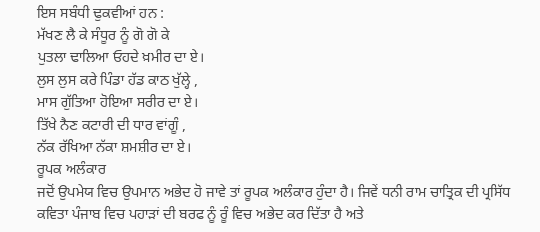ਇਸ ਸਬੰਧੀ ਢੁਕਵੀਆਂ ਹਨ :
ਮੱਖਣ ਲੈ ਕੇ ਸੰਧੂਰ ਨੂੰ ਗੋ ਗੋ ਕੇ
ਪੁਤਲਾ ਢਾਲਿਆ ਓਹਦੇ ਖ਼ਮੀਰ ਦਾ ਏ।
ਲੁਸ ਲੁਸ ਕਰੇ ਪਿੰਡਾ ਹੱਡ ਕਾਠ ਖੁੱਲ੍ਹੇ ,
ਮਾਸ ਗੁੱਤਿਆ ਹੋਇਆ ਸਰੀਰ ਦਾ ਏ।
ਤਿੱਖੇ ਨੈਣ ਕਟਾਰੀ ਦੀ ਧਾਰ ਵਾਂਗੂੰ ,
ਨੱਕ ਰੱਖਿਆ ਨੱਕਾ ਸ਼ਮਸ਼ੀਰ ਦਾ ਏ।
ਰੂਪਕ ਅਲੰਕਾਰ
ਜਦੋਂ ਉਪਮੇਯ ਵਿਚ ਉਪਮਾਨ ਅਭੇਦ ਹੋ ਜਾਵੇ ਤਾਂ ਰੂਪਕ ਅਲੰਕਾਰ ਹੁੰਦਾ ਹੈ। ਜਿਵੇਂ ਧਨੀ ਰਾਮ ਚਾਤ੍ਰਿਕ ਦੀ ਪ੍ਰਸਿੱਧ ਕਵਿਤਾ ਪੰਜਾਬ ਵਿਚ ਪਹਾੜਾਂ ਦੀ ਬਰਫ ਨੂੰ ਰੂੰ ਵਿਚ ਅਭੇਦ ਕਰ ਦਿੱਤਾ ਹੈ ਅਤੇ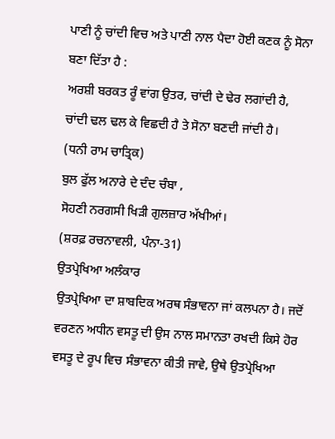ਪਾਣੀ ਨੂੰ ਚਾਂਦੀ ਵਿਚ ਅਤੇ ਪਾਣੀ ਨਾਲ ਪੈਦਾ ਹੋਈ ਕਣਕ ਨੂੰ ਸੋਨਾ ਬਣਾ ਦਿੱਤਾ ਹੈ :
ਅਰਸ਼ੀ ਬਰਕਤ ਰੂੰ ਵਾਂਗ ਉਤਰ, ਚਾਂਦੀ ਦੇ ਢੇਰ ਲਗਾਂਦੀ ਹੈ,
ਚਾਂਦੀ ਢਲ ਢਲ ਕੇ ਵਿਛਦੀ ਹੈ ਤੇ ਸੋਨਾ ਬਣਦੀ ਜਾਂਦੀ ਹੈ।
(ਧਨੀ ਰਾਮ ਚਾਤ੍ਰਿਕ)
ਬੁਲ ਫੁੱਲ ਅਨਾਰੇ ਦੇ ਦੰਦ ਚੰਬਾ ,
ਸੋਹਣੀ ਨਰਗਸੀ ਖਿੜੀ ਗੁਲਜ਼ਾਰ ਅੱਖੀਆਂ।
(ਸ਼ਰਫ਼ ਰਚਨਾਵਲੀ, ਪੰਨਾ-31)
ਉਤਪ੍ਰੇਖਿਆ ਅਲੰਕਾਰ
ਉਤਪ੍ਰੇਖਿਆ ਦਾ ਸ਼ਾਬਦਿਕ ਅਰਥ ਸੰਭਾਵਨਾ ਜਾਂ ਕਲਪਨਾ ਹੈ। ਜਦੋਂ ਵਰਣਨ ਅਧੀਨ ਵਸਤੂ ਦੀ ਉਸ ਨਾਲ ਸਮਾਨਤਾ ਰਖਦੀ ਕਿਸੇ ਹੋਰ ਵਸਤੂ ਦੇ ਰੂਪ ਵਿਚ ਸੰਭਾਵਨਾ ਕੀਤੀ ਜਾਵੇ, ਉਥੇ ਉਤਪ੍ਰੇਖਿਆ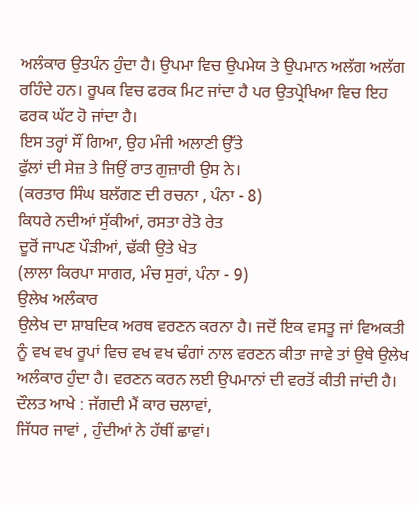ਅਲੰਕਾਰ ਉਤਪੰਨ ਹੁੰਦਾ ਹੈ। ਉਪਮਾ ਵਿਚ ਉਪਮੇਯ ਤੇ ਉਪਮਾਨ ਅਲੱਗ ਅਲੱਗ ਰਹਿੰਦੇ ਹਨ। ਰੂਪਕ ਵਿਚ ਫਰਕ ਮਿਟ ਜਾਂਦਾ ਹੈ ਪਰ ਉਤਪ੍ਰੇਖਿਆ ਵਿਚ ਇਹ ਫਰਕ ਘੱਟ ਹੋ ਜਾਂਦਾ ਹੈ।
ਇਸ ਤਰ੍ਹਾਂ ਸੌਂ ਗਿਆ, ਉਹ ਮੰਜੀ ਅਲਾਣੀ ਉੱਤੇ
ਫੁੱਲਾਂ ਦੀ ਸੇਜ਼ ਤੇ ਜਿਉਂ ਰਾਤ ਗੁਜ਼ਾਰੀ ਉਸ ਨੇ।
(ਕਰਤਾਰ ਸਿੰਘ ਬਲੱਗਣ ਦੀ ਰਚਨਾ , ਪੰਨਾ - 8)
ਕਿਧਰੇ ਨਦੀਆਂ ਸੁੱਕੀਆਂ, ਰਸਤਾ ਰੇਤੋ ਰੇਤ
ਦੂਰੋਂ ਜਾਪਣ ਪੌੜੀਆਂ, ਢੱਕੀ ਉਤੇ ਖੇਤ
(ਲਾਲਾ ਕਿਰਪਾ ਸਾਗਰ, ਮੰਚ ਸੁਰਾਂ, ਪੰਨਾ - 9)
ਉਲੇਖ ਅਲੰਕਾਰ
ਉਲੇਖ ਦਾ ਸ਼ਾਬਦਿਕ ਅਰਥ ਵਰਣਨ ਕਰਨਾ ਹੈ। ਜਦੋਂ ਇਕ ਵਸਤੂ ਜਾਂ ਵਿਅਕਤੀ ਨੂੰ ਵਖ ਵਖ ਰੂਪਾਂ ਵਿਚ ਵਖ ਵਖ ਢੰਗਾਂ ਨਾਲ ਵਰਣਨ ਕੀਤਾ ਜਾਵੇ ਤਾਂ ਉਥੇ ਉਲੇਖ ਅਲੰਕਾਰ ਹੁੰਦਾ ਹੈ। ਵਰਣਨ ਕਰਨ ਲਈ ਉਪਮਾਨਾਂ ਦੀ ਵਰਤੋਂ ਕੀਤੀ ਜਾਂਦੀ ਹੈ।
ਦੌਲਤ ਆਖੇ : ਜੱਗਦੀ ਮੈਂ ਕਾਰ ਚਲਾਵਾਂ,
ਜਿੱਧਰ ਜਾਵਾਂ , ਹੁੰਦੀਆਂ ਨੇ ਹੱਥੀਂ ਛਾਵਾਂ।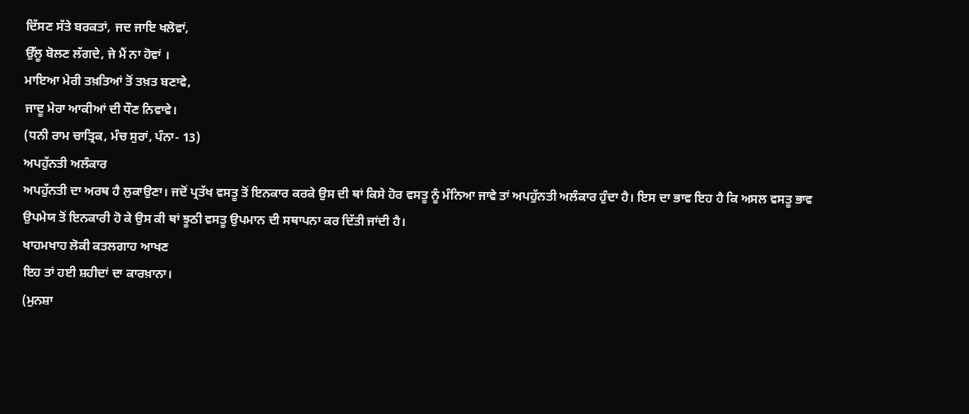ਦਿੱਸਣ ਸੱਤੇ ਬਰਕਤਾਂ, ਜਦ ਜਾਇ ਖਲੋਵਾਂ,
ਉੱਲੂ ਬੋਲਣ ਲੱਗਦੇ, ਜੇ ਮੈਂ ਨਾ ਹੋਵਾਂ ।
ਮਾਇਆ ਮੇਰੀ ਤਖ਼ਤਿਆਂ ਤੋਂ ਤਖ਼ਤ ਬਣਾਵੇ,
ਜਾਦੂ ਮੇਰਾ ਆਕੀਆਂ ਦੀ ਧੌਣ ਨਿਵਾਵੇ।
(ਧਨੀ ਰਾਮ ਚਾਤ੍ਰਿਕ, ਮੰਚ ਸੁਰਾਂ, ਪੰਨਾ- 13)
ਅਪਹੁੱਨਤੀ ਅਲੰਕਾਰ
ਅਪਹੁੱਨਤੀ ਦਾ ਅਰਥ ਹੈ ਲੁਕਾਉਣਾ। ਜਦੋਂ ਪ੍ਰਤੱਖ ਵਸਤੂ ਤੋਂ ਇਨਕਾਰ ਕਰਕੇ ਉਸ ਦੀ ਥਾਂ ਕਿਸੇ ਹੋਰ ਵਸਤੂ ਨੂੰ ਮੰਨਿਆ ਜਾਵੇ ਤਾਂ ਅਪਹੁੱਨਤੀ ਅਲੰਕਾਰ ਹੁੰਦਾ ਹੈ। ਇਸ ਦਾ ਭਾਵ ਇਹ ਹੈ ਕਿ ਅਸਲ ਵਸਤੂ ਭਾਵ ਉਪਮੇਯ ਤੋਂ ਇਨਕਾਰੀ ਹੋ ਕੇ ਉਸ ਕੀ ਥਾਂ ਝੂਠੀ ਵਸਤੂ ਉਪਮਾਨ ਦੀ ਸਥਾਪਨਾ ਕਰ ਦਿੱਤੀ ਜਾਂਦੀ ਹੈ।
ਖਾਹਮਖਾਹ ਲੋਕੀ ਕਤਲਗਾਹ ਆਖਣ
ਇਹ ਤਾਂ ਹਈ ਸ਼ਹੀਦਾਂ ਦਾ ਕਾਰਖ਼ਾਨਾ।
(ਮੁਨਸ਼ਾ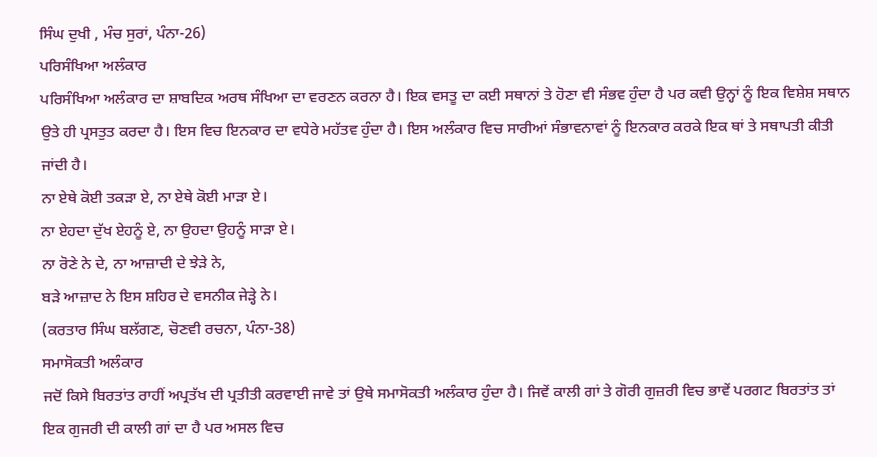ਸਿੰਘ ਦੁਖੀ , ਮੰਚ ਸੁਰਾਂ, ਪੰਨਾ-26)
ਪਰਿਸੰਖਿਆ ਅਲੰਕਾਰ
ਪਰਿਸੰਖਿਆ ਅਲੰਕਾਰ ਦਾ ਸ਼ਾਬਦਿਕ ਅਰਥ ਸੰਖਿਆ ਦਾ ਵਰਣਨ ਕਰਨਾ ਹੈ। ਇਕ ਵਸਤੂ ਦਾ ਕਈ ਸਥਾਨਾਂ ਤੇ ਹੋਣਾ ਵੀ ਸੰਭਵ ਹੁੰਦਾ ਹੈ ਪਰ ਕਵੀ ਉਨ੍ਹਾਂ ਨੂੰ ਇਕ ਵਿਸ਼ੇਸ਼ ਸਥਾਨ ਉਤੇ ਹੀ ਪ੍ਰਸਤੁਤ ਕਰਦਾ ਹੈ। ਇਸ ਵਿਚ ਇਨਕਾਰ ਦਾ ਵਧੇਰੇ ਮਹੱਤਵ ਹੁੰਦਾ ਹੈ। ਇਸ ਅਲੰਕਾਰ ਵਿਚ ਸਾਰੀਆਂ ਸੰਭਾਵਨਾਵਾਂ ਨੂੰ ਇਨਕਾਰ ਕਰਕੇ ਇਕ ਥਾਂ ਤੇ ਸਥਾਪਤੀ ਕੀਤੀ ਜਾਂਦੀ ਹੈ।
ਨਾ ਏਥੇ ਕੋਈ ਤਕੜਾ ਏ, ਨਾ ਏਥੇ ਕੋਈ ਮਾੜਾ ਏ।
ਨਾ ਏਹਦਾ ਦੁੱਖ ਏਹਨੂੰ ਏ, ਨਾ ਉਹਦਾ ਉਹਨੂੰ ਸਾੜਾ ਏ।
ਨਾ ਰੋਣੇ ਨੇ ਦੇ, ਨਾ ਆਜ਼ਾਦੀ ਦੇ ਝੇੜੇ ਨੇ,
ਬੜੇ ਆਜ਼ਾਦ ਨੇ ਇਸ ਸ਼ਹਿਰ ਦੇ ਵਸਨੀਕ ਜੇੜ੍ਹੇ ਨੇ।
(ਕਰਤਾਰ ਸਿੰਘ ਬਲੱਗਣ, ਚੋਣਵੀ ਰਚਨਾ, ਪੰਨਾ-38)
ਸਮਾਸੋਕਤੀ ਅਲੰਕਾਰ
ਜਦੋਂ ਕਿਸੇ ਬਿਰਤਾਂਤ ਰਾਹੀਂ ਅਪ੍ਰਤੱਖ ਦੀ ਪ੍ਰਤੀਤੀ ਕਰਵਾਈ ਜਾਵੇ ਤਾਂ ਉਥੇ ਸਮਾਸੋਕਤੀ ਅਲੰਕਾਰ ਹੁੰਦਾ ਹੈ। ਜਿਵੇਂ ਕਾਲੀ ਗਾਂ ਤੇ ਗੋਰੀ ਗੁਜ਼ਰੀ ਵਿਚ ਭਾਵੇਂ ਪਰਗਟ ਬਿਰਤਾਂਤ ਤਾਂ ਇਕ ਗੁਜਰੀ ਦੀ ਕਾਲੀ ਗਾਂ ਦਾ ਹੈ ਪਰ ਅਸਲ ਵਿਚ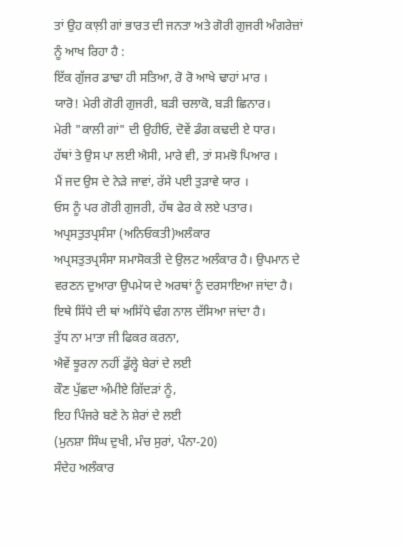ਤਾਂ ਉਹ ਕਾਲ਼ੀ ਗਾਂ ਭਾਰਤ ਦੀ ਜਨਤਾ ਅਤੇ ਗੋਰੀ ਗੁਜਰੀ ਅੰਗਰੇਜ਼ਾਂ ਨੂੰ ਆਖ ਰਿਹਾ ਹੈ :
ਇੱਕ ਗੁੱਜਰ ਡਾਢਾ ਹੀ ਸਤਿਆ, ਰੋ ਰੋ ਆਖੇ ਢਾਹਾਂ ਮਾਰ ।
ਯਾਰੋ! ਮੇਰੀ ਗੋਰੀ ਗੁਜਰੀ, ਬੜੀ ਚਲਾਕੋ, ਬੜੀ ਛਿਨਾਰ।
ਮੇਰੀ "ਕਾਲੀ ਗਾਂ" ਦੀ ਉਹੀਓ, ਦੋਵੇਂ ਡੰਗ ਕਢਦੀ ਏ ਧਾਰ।
ਹੱਥਾਂ ਤੇ ਉਸ ਪਾ ਲਈ ਐਸੀ, ਮਾਰੇ ਵੀ, ਤਾਂ ਸਮਝੋ ਪਿਆਰ ।
ਮੈਂ ਜਦ ਉਸ ਦੇ ਨੇੜੇ ਜਾਵਾਂ, ਰੱਸੇ ਪਈ ਤੁੜਾਵੇ ਯਾਰ ।
ਓਸ ਨੂੰ ਪਰ ਗੋਰੀ ਗੁਜਰੀ, ਹੱਥ ਫੇਰ ਕੇ ਲਏ ਪਤਾਰ।
ਅਪ੍ਰਸਤੁਤਪ੍ਰਸੰਸਾ (ਅਨਿਓਕਤੀ)ਅਲੰਕਾਰ
ਅਪ੍ਰਸਤੁਤਪ੍ਰਸੰਸਾ ਸਮਾਸੋਕਤੀ ਦੇ ਉਲਟ ਅਲੰਕਾਰ ਹੈ। ਉਪਮਾਨ ਦੇ ਵਰਣਨ ਦੁਆਰਾ ਉਪਮੇਯ ਦੇ ਅਰਥਾਂ ਨੂੰ ਦਰਸਾਇਆ ਜਾਂਦਾ ਹੈ। ਇਥੇ ਸਿੱਧੇ ਦੀ ਥਾਂ ਅਸਿੱਧੇ ਢੰਗ ਨਾਲ ਦੱਸਿਆ ਜਾਂਦਾ ਹੈ।
ਤੁੱਧ ਨਾ ਮਾਤਾ ਜੀ ਫਿਕਰ ਕਰਨਾ,
ਐਵੇਂ ਝੂਰਨਾ ਨਹੀਂ ਡੁੱਲ੍ਹੇ ਬੇਰਾਂ ਦੇ ਲਈ
ਕੌਣ ਪੁੱਛਦਾ ਅੰਮੀਏ ਗਿੱਦੜਾਂ ਨੂੰ,
ਇਹ ਪਿੰਜਰੇ ਬਣੇ ਨੇ ਸ਼ੇਰਾਂ ਦੇ ਲਈ
(ਮੁਨਸ਼ਾ ਸਿੰਘ ਦੁਖੀ, ਮੰਚ ਸੁਰਾਂ, ਪੰਨਾ-20)
ਸੰਦੇਹ ਅਲੰਕਾਰ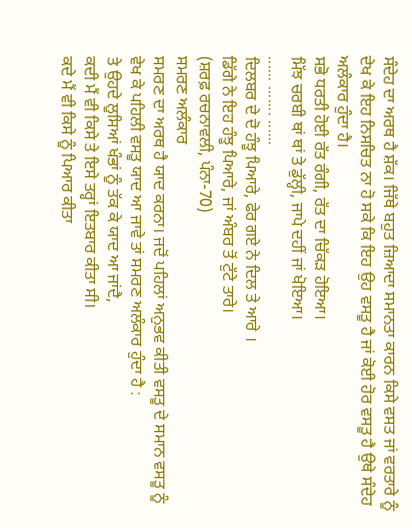ਸੰਦੇਹ ਦਾ ਅਰਥ ਹੈ ਸ਼ੱਕ। ਜਿੱਥੇ ਬਹੁਤ ਜ਼ਿਆਦਾ ਸਮਾਨਤਾ ਕਾਰਨ ਕਿਸੇ ਵਸਤ ਜਾਂ ਵਰਤਾਰੇ ਨੂੰ ਦੇਖ ਕੇ ਇਹ ਨਿਸਚਿਤ ਨਾ ਹੋ ਸਕੇ ਕਿ ਇਹ ਉਹ ਵਸਤੂ ਹੈ ਜਾਂ ਕੋਈ ਹੋਰ ਵਸਤੂ ਹੈ ਉਥੇ ਸੰਦੇਹ ਅਲੰਕਾਰ ਹੁੰਦਾ ਹੈ।
ਸਭੋ ਧਰਤੀ ਹੋਈ ਰੱਤ ਰੰਗੀ, ਰੱਤ ਦਾ ਚਿੱਕੜ ਹੋਇਆ।
ਮਿੱਝ ਚਰਬੀ ਥਾਂ ਥਾਂ ਤੇ ਡੁੱਲ੍ਹੀ, ਜਾਪੇ ਦਹੀਂ ਜਾਂ ਖੋਇਆ।
...... ....... ......
ਦਿਲਬਰ ਦੇ ਦੋ ਹੰਝੂ ਪਿਆਰੇ, ਫੇਰ ਗਏ ਨੇ ਦਿਲ ਤੇ ਆਰੇ ।
ਡਿੱਗੇ ਨੇ ਇਹ ਹੰਝੂ ਪਿਆਰੇ, ਜਾਂ ਅੰਬਰ ਤੋਂ ਟੁੱਟੇ ਤਾਰੇ।
(ਸ਼ਰਫ਼ ਰਚਨਾਵਲੀ, ਪੰਨਾ-70)
ਸਮਰਣ ਅਲੰਕਾਰ
ਸਮਰਣ ਦਾ ਅਰਥ ਹੈ ਯਾਦ ਕਰਨਾ। ਜਦੋਂ ਪਹਿਲਾਂ ਅਨੁਭਵ ਕੀਤੀ ਵਸਤੂ ਦੇ ਸਮਾਨ ਵਸਤੂ ਨੂੰ ਵੇਖ ਕੇ ਪਹਿਲੀ ਵਸਤੂ ਯਾਦ ਆ ਜਾਵੇ ਤਾਂ ਸਮਰਣ ਅਲੰਕਾਰ ਹੁੰਦਾ ਹੈ :
ਤੇ ਉਹਦੇ ਲੂਸਿਆਂ ਖੰਭਾਂ ਨੂੰ ਤੱਕ ਕੇ ਯਾਦ ਆ ਜਾਂਦੈ,
ਕਦੀ ਮੈਂ ਵੀ ਕਿਸੇ ਤੇ ਇਸੇ ਤਰ੍ਹਾਂ ਇਤਬਾਰ ਕੀਤਾ ਸੀ।
ਕਦੇ ਮੈਂ ਵੀ ਕਿਸੇ ਨੂੰ ਪਿਆਰ ਕੀਤਾ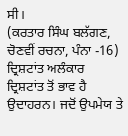ਸੀ।
(ਕਰਤਾਰ ਸਿੰਘ ਬਲੱਗਣ, ਚੋਣਵੀਂ ਰਚਨਾ, ਪੰਨਾ -16)
ਦ੍ਰਿਸ਼ਟਾਂਤ ਅਲੰਕਾਰ
ਦ੍ਰਿਸ਼ਟਾਂਤ ਤੋਂ ਭਾਵ ਹੈ ਉਦਾਹਰਨ। ਜਦੋਂ ਉਪਮੇਯ ਤੇ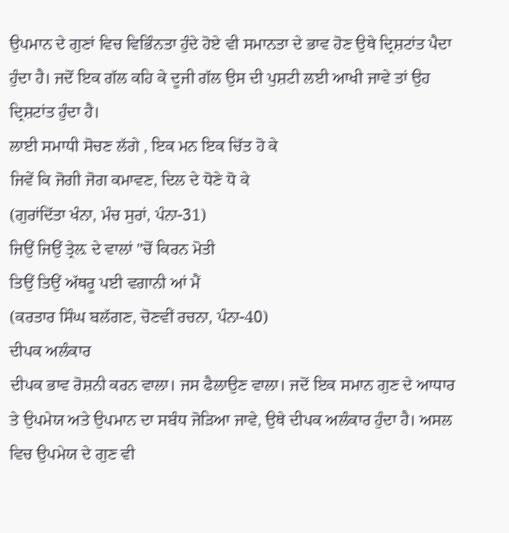ਉਪਮਾਨ ਦੇ ਗੁਣਾਂ ਵਿਚ ਵਿਭਿੰਨਤਾ ਹੁੰਦੇ ਹੋਏ ਵੀ ਸਮਾਨਤਾ ਦੇ ਭਾਵ ਹੋਣ ਉਥੇ ਦ੍ਰਿਸ਼ਟਾਂਤ ਪੈਦਾ ਹੁੰਦਾ ਹੈ। ਜਦੋਂ ਇਕ ਗੱਲ ਕਹਿ ਕੇ ਦੂਜੀ ਗੱਲ ਉਸ ਦੀ ਪੁਸ਼ਟੀ ਲਈ ਆਖੀ ਜਾਵੇ ਤਾਂ ਉਹ ਦ੍ਰਿਸ਼ਟਾਂਤ ਹੁੰਦਾ ਹੈ।
ਲਾਈ ਸਮਾਧੀ ਸੋਚਣ ਲੱਗੇ , ਇਕ ਮਨ ਇਕ ਚਿੱਤ ਹੋ ਕੇ
ਜਿਵੇਂ ਕਿ ਜੋਗੀ ਜੋਗ ਕਮਾਵਣ, ਦਿਲ ਦੇ ਧੋਣੇ ਧੋ ਕੇ
(ਗੁਰਾਂਦਿੱਤਾ ਖੰਨਾ, ਮੰਚ ਸੁਰਾਂ, ਪੰਨਾ-31)
ਜਿਉਂ ਜਿਉਂ ਤ੍ਰੇਲ਼ ਦੇ ਵਾਲਾਂ "ਚੋਂ ਕਿਰਨ ਮੋਤੀ
ਤਿਉਂ ਤਿਉਂ ਅੱਥਰੂ ਪਈ ਵਗਾਨੀ ਆਂ ਮੈਂ
(ਕਰਤਾਰ ਸਿੰਘ ਬਲੱਗਣ, ਚੋਣਵੀਂ ਰਚਨਾ, ਪੰਨਾ-40)
ਦੀਪਕ ਅਲੰਕਾਰ
ਦੀਪਕ ਭਾਵ ਰੋਸ਼ਨੀ ਕਰਨ ਵਾਲਾ। ਜਸ ਫੈਲਾਉਣ ਵਾਲਾ। ਜਦੋਂ ਇਕ ਸਮਾਨ ਗੁਣ ਦੇ ਆਧਾਰ ਤੇ ਉਪਮੇਯ ਅਤੇ ਉਪਮਾਨ ਦਾ ਸਬੰਧ ਜੋੜਿਆ ਜਾਵੇ, ਉਥੇ ਦੀਪਕ ਅਲੰਕਾਰ ਹੁੰਦਾ ਹੈ। ਅਸਲ ਵਿਚ ਉਪਮੇਯ ਦੇ ਗੁਣ ਵੀ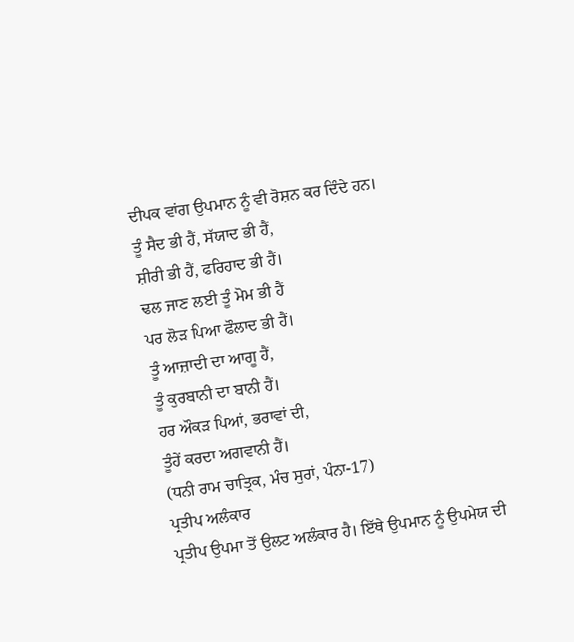ਦੀਪਕ ਵਾਂਗ ਉਪਮਾਨ ਨੂੰ ਵੀ ਰੋਸ਼ਨ ਕਰ ਦਿੰਦੇ ਹਨ।
ਤੂੰ ਸੈਦ ਭੀ ਹੈਂ, ਸੱਯਾਦ ਭੀ ਹੈਂ,
ਸ਼ੀਰੀ ਭੀ ਹੈਂ, ਫਰਿਹਾਦ ਭੀ ਹੈਂ।
ਢਲ ਜਾਣ ਲਈ ਤੂੰ ਮੋਮ ਭੀ ਹੈਂ
ਪਰ ਲੋੜ ਪਿਆ ਫੌਲਾਦ ਭੀ ਹੈਂ।
ਤੂੰ ਆਜ਼ਾਦੀ ਦਾ ਆਗੂ ਹੈਂ,
ਤੂੰ ਕੁਰਬਾਨੀ ਦਾ ਬਾਨੀ ਹੈਂ।
ਹਰ ਔਕੜ ਪਿਆਂ, ਭਰਾਵਾਂ ਦੀ,
ਤੂੰਹੇਂ ਕਰਦਾ ਅਗਵਾਨੀ ਹੈਂ।
(ਧਨੀ ਰਾਮ ਚਾਤ੍ਰਿਕ, ਮੰਚ ਸੁਰਾਂ, ਪੰਨਾ-17)
ਪ੍ਰਤੀਪ ਅਲੰਕਾਰ
ਪ੍ਰਤੀਪ ਉਪਮਾ ਤੋਂ ਉਲਟ ਅਲੰਕਾਰ ਹੈ। ਇੱਥੇ ਉਪਮਾਨ ਨੂੰ ਉਪਮੇਯ ਦੀ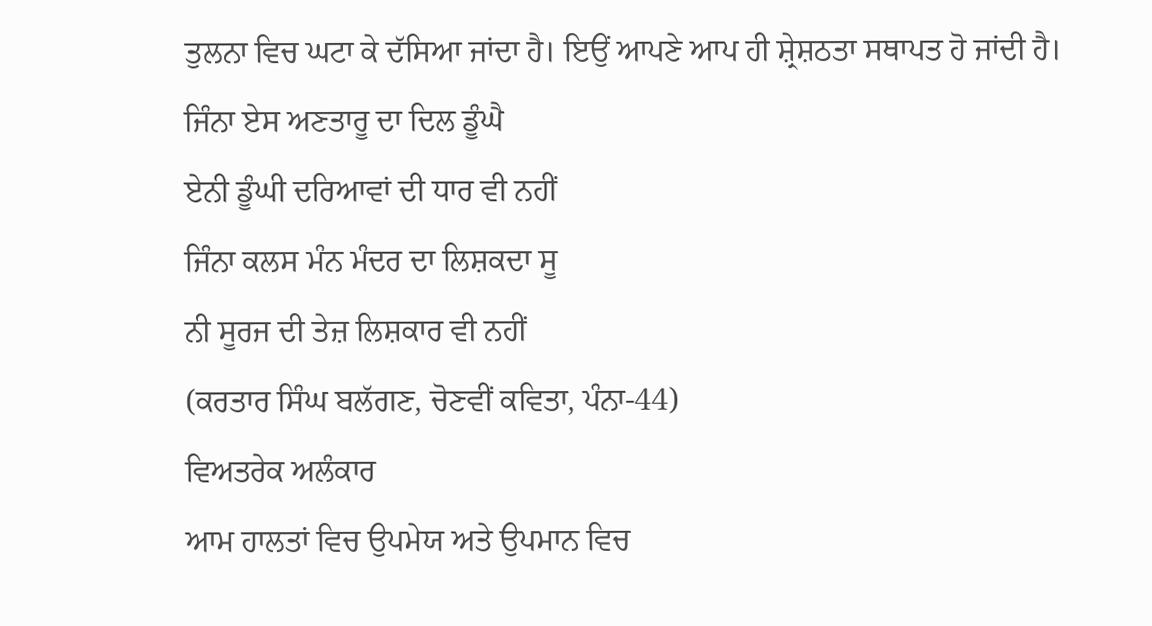ਤੁਲਨਾ ਵਿਚ ਘਟਾ ਕੇ ਦੱਸਿਆ ਜਾਂਦਾ ਹੈ। ਇਉਂ ਆਪਣੇ ਆਪ ਹੀ ਸ਼੍ਰੇਸ਼ਠਤਾ ਸਥਾਪਤ ਹੋ ਜਾਂਦੀ ਹੈ।
ਜਿੰਨਾ ਏਸ ਅਣਤਾਰੂ ਦਾ ਦਿਲ ਡੂੰਘੈ
ਏਨੀ ਡੂੰਘੀ ਦਰਿਆਵਾਂ ਦੀ ਧਾਰ ਵੀ ਨਹੀਂ
ਜਿੰਨਾ ਕਲਸ ਮੰਨ ਮੰਦਰ ਦਾ ਲਿਸ਼ਕਦਾ ਸੂ
ਨੀ ਸੂਰਜ ਦੀ ਤੇਜ਼ ਲਿਸ਼ਕਾਰ ਵੀ ਨਹੀਂ
(ਕਰਤਾਰ ਸਿੰਘ ਬਲੱਗਣ, ਚੋਣਵੀਂ ਕਵਿਤਾ, ਪੰਨਾ-44)
ਵਿਅਤਰੇਕ ਅਲੰਕਾਰ
ਆਮ ਹਾਲਤਾਂ ਵਿਚ ਉਪਮੇਯ ਅਤੇ ਉਪਮਾਨ ਵਿਚ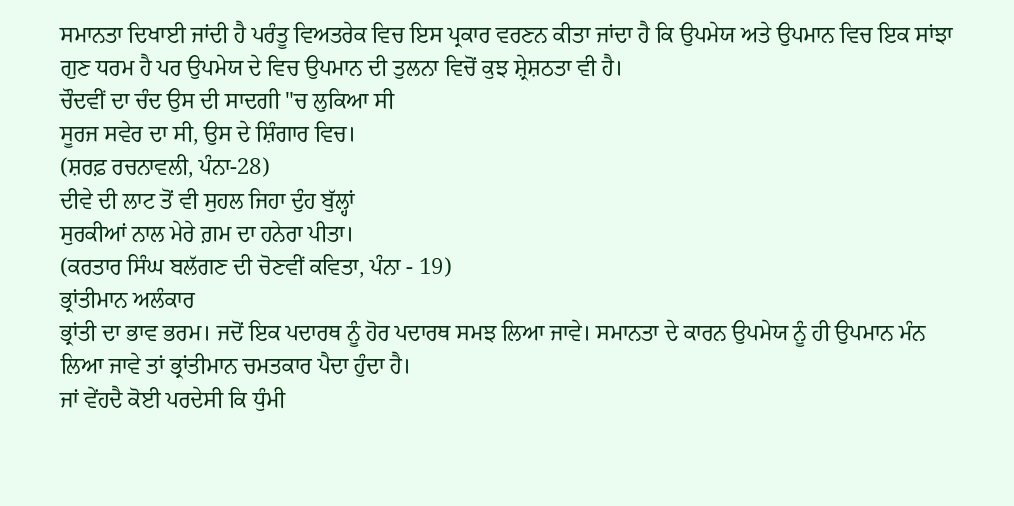ਸਮਾਨਤਾ ਦਿਖਾਈ ਜਾਂਦੀ ਹੈ ਪਰੰਤੂ ਵਿਅਤਰੇਕ ਵਿਚ ਇਸ ਪ੍ਰਕਾਰ ਵਰਣਨ ਕੀਤਾ ਜਾਂਦਾ ਹੈ ਕਿ ਉਪਮੇਯ ਅਤੇ ਉਪਮਾਨ ਵਿਚ ਇਕ ਸਾਂਝਾ ਗੁਣ ਧਰਮ ਹੈ ਪਰ ਉਪਮੇਯ ਦੇ ਵਿਚ ਉਪਮਾਨ ਦੀ ਤੁਲਨਾ ਵਿਚੋਂ ਕੁਝ ਸ਼੍ਰੇਸ਼ਠਤਾ ਵੀ ਹੈ।
ਚੌਦਵੀਂ ਦਾ ਚੰਦ ਉਸ ਦੀ ਸਾਦਗੀ "ਚ ਲੁਕਿਆ ਸੀ
ਸੂਰਜ ਸਵੇਰ ਦਾ ਸੀ, ਉਸ ਦੇ ਸ਼ਿੰਗਾਰ ਵਿਚ।
(ਸ਼ਰਫ਼ ਰਚਨਾਵਲੀ, ਪੰਨਾ-28)
ਦੀਵੇ ਦੀ ਲਾਟ ਤੋਂ ਵੀ ਸੁਹਲ ਜਿਹਾ ਦੁੰਹ ਬੁੱਲ੍ਹਾਂ
ਸੁਰਕੀਆਂ ਨਾਲ ਮੇਰੇ ਗ਼ਮ ਦਾ ਹਨੇਰਾ ਪੀਤਾ।
(ਕਰਤਾਰ ਸਿੰਘ ਬਲੱਗਣ ਦੀ ਚੋਣਵੀਂ ਕਵਿਤਾ, ਪੰਨਾ - 19)
ਭ੍ਰਾਂਤੀਮਾਨ ਅਲੰਕਾਰ
ਭ੍ਰਾਂਤੀ ਦਾ ਭਾਵ ਭਰਮ। ਜਦੋਂ ਇਕ ਪਦਾਰਥ ਨੂੰ ਹੋਰ ਪਦਾਰਥ ਸਮਝ ਲਿਆ ਜਾਵੇ। ਸਮਾਨਤਾ ਦੇ ਕਾਰਨ ਉਪਮੇਯ ਨੂੰ ਹੀ ਉਪਮਾਨ ਮੰਨ ਲਿਆ ਜਾਵੇ ਤਾਂ ਭ੍ਰਾਂਤੀਮਾਨ ਚਮਤਕਾਰ ਪੈਦਾ ਹੁੰਦਾ ਹੈ।
ਜਾਂ ਵੇਂਹਦੈ ਕੋਈ ਪਰਦੇਸੀ ਕਿ ਧੁੰਮੀ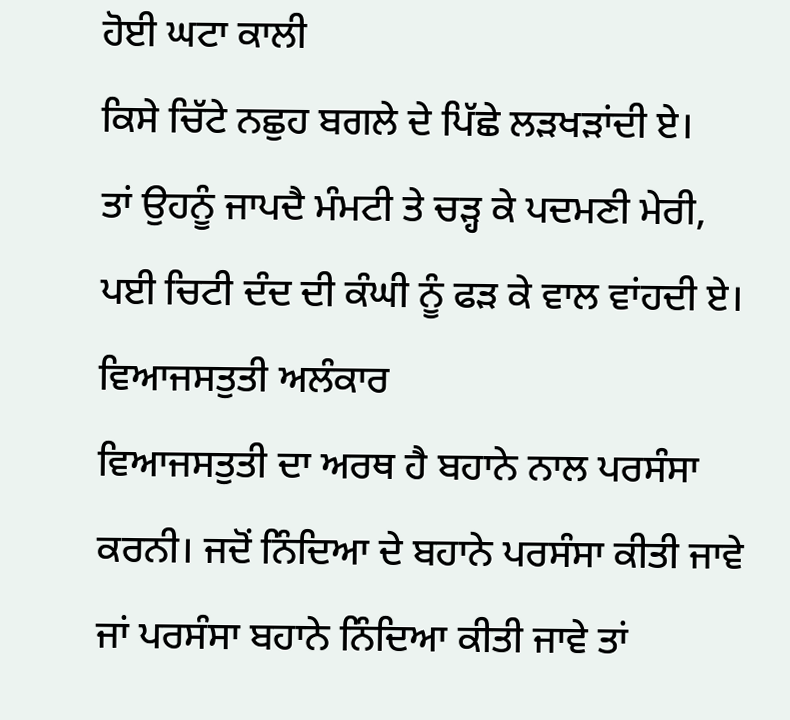ਹੋਈ ਘਟਾ ਕਾਲੀ
ਕਿਸੇ ਚਿੱਟੇ ਨਛੁਹ ਬਗਲੇ ਦੇ ਪਿੱਛੇ ਲੜਖੜਾਂਦੀ ਏ।
ਤਾਂ ਉਹਨੂੰ ਜਾਪਦੈ ਮੰਮਟੀ ਤੇ ਚੜ੍ਹ ਕੇ ਪਦਮਣੀ ਮੇਰੀ,
ਪਈ ਚਿਟੀ ਦੰਦ ਦੀ ਕੰਘੀ ਨੂੰ ਫੜ ਕੇ ਵਾਲ ਵਾਂਹਦੀ ਏ।
ਵਿਆਜਸਤੁਤੀ ਅਲੰਕਾਰ
ਵਿਆਜਸਤੁਤੀ ਦਾ ਅਰਥ ਹੈ ਬਹਾਨੇ ਨਾਲ ਪਰਸੰਸਾ ਕਰਨੀ। ਜਦੋਂ ਨਿੰਦਿਆ ਦੇ ਬਹਾਨੇ ਪਰਸੰਸਾ ਕੀਤੀ ਜਾਵੇ ਜਾਂ ਪਰਸੰਸਾ ਬਹਾਨੇ ਨਿੰਦਿਆ ਕੀਤੀ ਜਾਵੇ ਤਾਂ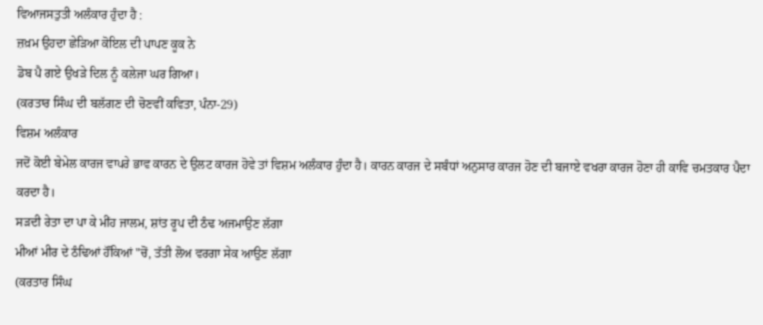ਵਿਆਜਸਤੁਤੀ ਅਲੰਕਾਰ ਹੁੰਦਾ ਹੈ :
ਜ਼ਖ਼ਮ ਉਹਦਾ ਛੇੜਿਆ ਕੋਇਲ ਦੀ ਪਾਪਣ ਕੂਕ ਨੇ
ਡੋਬ ਪੈ ਗਏ ਉਖੜੇ ਦਿਲ ਨੂੰ ਕਲੇਜਾ ਘਰ ਗਿਆ।
(ਕਰਤਾਰ ਸਿੰਘ ਦੀ ਬਲੱਗਣ ਦੀ ਚੋਣਵੀਂ ਕਵਿਤਾ, ਪੰਨਾ-29)
ਵਿਸ਼ਮ ਅਲੰਕਾਰ
ਜਦੋਂ ਕੋਈ ਬੇਮੇਲ ਕਾਰਜ ਵਾਪਰੇ ਭਾਵ ਕਾਰਨ ਦੇ ਉਲਟ ਕਾਰਜ ਹੋਵੇ ਤਾਂ ਵਿਸ਼ਮ ਅਲੰਕਾਰ ਹੁੰਦਾ ਹੈ। ਕਾਰਨ ਕਾਰਜ ਦੇ ਸਬੰਧਾਂ ਅਨੁਸਾਰ ਕਾਰਜ ਹੋਣ ਦੀ ਬਜਾਏ ਵਖਰਾ ਕਾਰਜ ਹੋਣਾ ਹੀ ਕਾਵਿ ਚਮਤਕਾਰ ਪੈਦਾ ਕਰਦਾ ਹੈ।
ਸੜਦੀ ਰੇਤਾ ਦਾ ਪਾ ਕੇ ਮੀਂਹ ਜਾਲਮ, ਸ਼ਾਂਤ ਰੂਪ ਦੀ ਠੰਢ ਅਜਮਾਉਣ ਲੱਗਾ
ਮੀਆਂ ਮੀਰ ਦੇ ਠੰਢਿਆਂ ਹੌਂਕਿਆਂ "ਚੋਂ, ਤੱਤੀ ਲੋਅ ਵਰਗਾ ਸੇਕ ਆਉਣ ਲੱਗਾ
(ਕਰਤਾਰ ਸਿੰਘ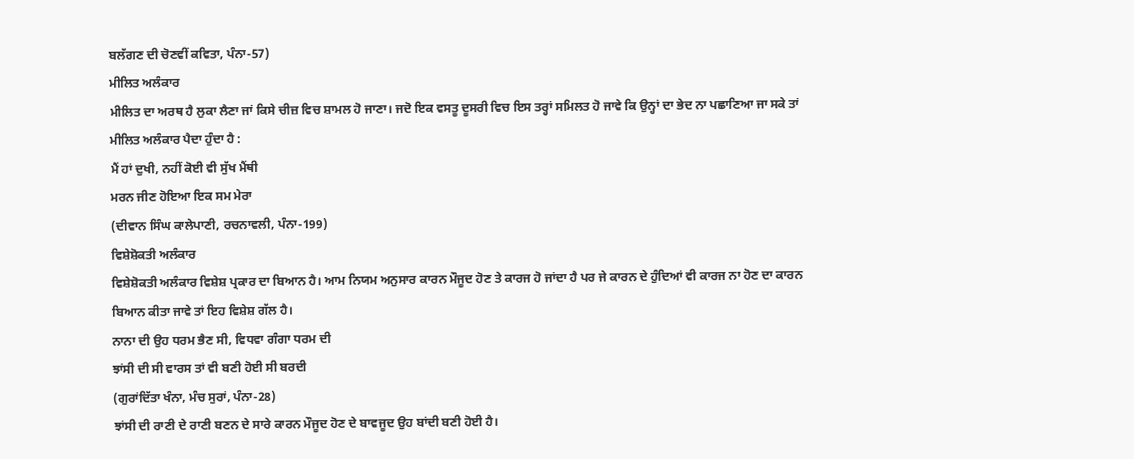ਬਲੱਗਣ ਦੀ ਚੋਣਵੀਂ ਕਵਿਤਾ, ਪੰਨਾ-57)
ਮੀਲਿਤ ਅਲੰਕਾਰ
ਮੀਲਿਤ ਦਾ ਅਰਥ ਹੈ ਲੁਕਾ ਲੈਣਾ ਜਾਂ ਕਿਸੇ ਚੀਜ਼ ਵਿਚ ਸ਼ਾਮਲ ਹੋ ਜਾਣਾ। ਜਦੋ ਇਕ ਵਸਤੂ ਦੂਸਰੀ ਵਿਚ ਇਸ ਤਰ੍ਹਾਂ ਸਮਿਲਤ ਹੋ ਜਾਵੇ ਕਿ ਉਨ੍ਹਾਂ ਦਾ ਭੇਦ ਨਾ ਪਛਾਣਿਆ ਜਾ ਸਕੇ ਤਾਂ ਮੀਲਿਤ ਅਲੰਕਾਰ ਪੈਦਾ ਹੁੰਦਾ ਹੈ :
ਮੈਂ ਹਾਂ ਦੁਖੀ, ਨਹੀਂ ਕੋਈ ਵੀ ਸੁੱਖ ਮੈਂਥੀ
ਮਰਨ ਜੀਣ ਹੋਇਆ ਇਕ ਸਮ ਮੇਰਾ
(ਦੀਵਾਨ ਸਿੰਘ ਕਾਲੇਪਾਣੀ, ਰਚਨਾਵਲੀ, ਪੰਨਾ-199)
ਵਿਸ਼ੇਸ਼ੋਕਤੀ ਅਲੰਕਾਰ
ਵਿਸ਼ੇਸ਼ੋਕਤੀ ਅਲੰਕਾਰ ਵਿਸ਼ੇਸ਼ ਪ੍ਰਕਾਰ ਦਾ ਬਿਆਨ ਹੈ। ਆਮ ਨਿਯਮ ਅਨੁਸਾਰ ਕਾਰਨ ਮੌਜੂਦ ਹੋਣ ਤੇ ਕਾਰਜ ਹੋ ਜਾਂਦਾ ਹੈ ਪਰ ਜੇ ਕਾਰਨ ਦੇ ਹੁੰਦਿਆਂ ਵੀ ਕਾਰਜ ਨਾ ਹੋਣ ਦਾ ਕਾਰਨ ਬਿਆਨ ਕੀਤਾ ਜਾਵੇ ਤਾਂ ਇਹ ਵਿਸ਼ੇਸ਼ ਗੱਲ ਹੈ।
ਨਾਨਾ ਦੀ ਉਹ ਧਰਮ ਭੈਣ ਸੀ, ਵਿਧਵਾ ਗੰਗਾ ਧਰਮ ਦੀ
ਝਾਂਸੀ ਦੀ ਸੀ ਵਾਰਸ ਤਾਂ ਵੀ ਬਣੀ ਹੋਈ ਸੀ ਬਰਦੀ
(ਗੁਰਾਂਦਿੱਤਾ ਖੰਨਾ, ਮੰਚ ਸੁਰਾਂ, ਪੰਨਾ-28)
ਝਾਂਸੀ ਦੀ ਰਾਣੀ ਦੇ ਰਾਣੀ ਬਣਨ ਦੇ ਸਾਰੇ ਕਾਰਨ ਮੌਜੂਦ ਹੋਣ ਦੇ ਬਾਵਜੂਦ ਉਹ ਬਾਂਦੀ ਬਣੀ ਹੋਈ ਹੈ।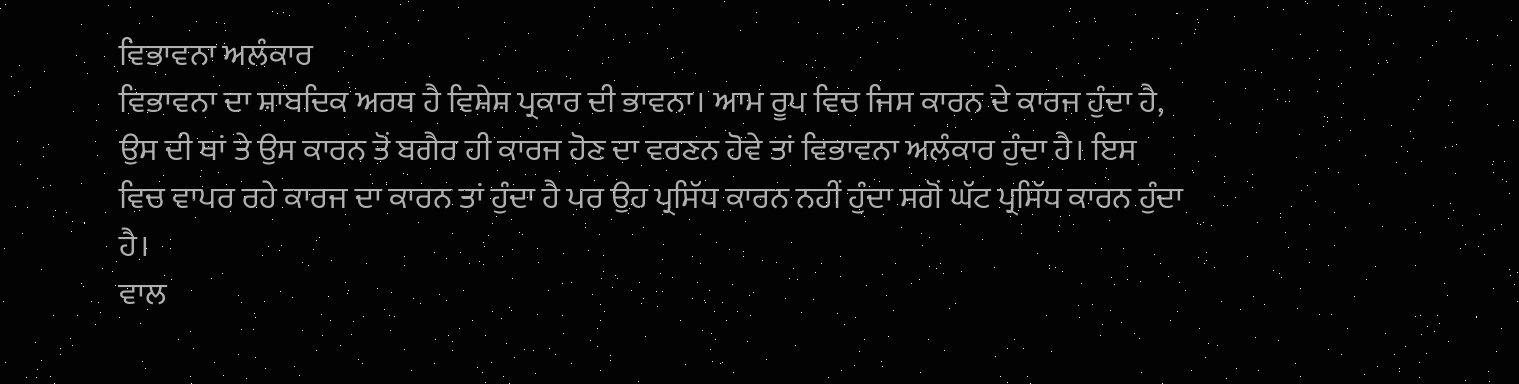ਵਿਭਾਵਨਾ ਅਲੰਕਾਰ
ਵਿਭਾਵਨਾ ਦਾ ਸ਼ਾਬਦਿਕ ਅਰਥ ਹੈ ਵਿਸ਼ੇਸ਼ ਪ੍ਰਕਾਰ ਦੀ ਭਾਵਨਾ। ਆਮ ਰੂਪ ਵਿਚ ਜਿਸ ਕਾਰਨ ਦੇ ਕਾਰਜ ਹੁੰਦਾ ਹੈ, ਉਸ ਦੀ ਥਾਂ ਤੇ ਉਸ ਕਾਰਨ ਤੋਂ ਬਗੈਰ ਹੀ ਕਾਰਜ ਹੋਣ ਦਾ ਵਰਣਨ ਹੋਵੇ ਤਾਂ ਵਿਭਾਵਨਾ ਅਲੰਕਾਰ ਹੁੰਦਾ ਹੈ। ਇਸ ਵਿਚ ਵਾਪਰ ਰਹੇ ਕਾਰਜ ਦਾ ਕਾਰਨ ਤਾਂ ਹੁੰਦਾ ਹੈ ਪਰ ਉਹ ਪ੍ਰਸਿੱਧ ਕਾਰਨ ਨਹੀਂ ਹੁੰਦਾ ਸਗੋਂ ਘੱਟ ਪ੍ਰਸਿੱਧ ਕਾਰਨ ਹੁੰਦਾ ਹੈ।
ਵਾਲ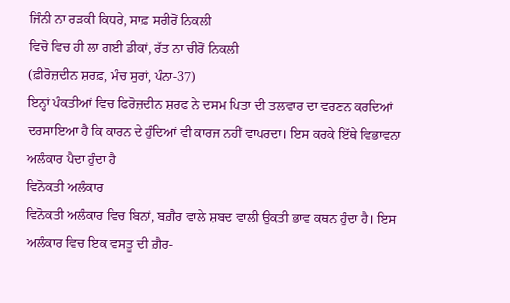ਜਿੰਨੀ ਨਾ ਰੜਕੀ ਕਿਧਰੇ, ਸਾਫ਼ ਸਰੀਰੋਂ ਨਿਕਲੀ
ਵਿਚੋ ਵਿਚ ਹੀ ਲਾ ਗਈ ਡੀਕਾਂ, ਰੱਤ ਨਾ ਚੀਰੋਂ ਨਿਕਲੀ
(ਫ਼ੀਰੋਜ਼ਦੀਨ ਸ਼ਰਫ਼, ਮੰਚ ਸੁਰਾਂ, ਪੰਨਾ-37)
ਇਨ੍ਹਾਂ ਪੰਕਤੀਆਂ ਵਿਚ ਫਿਰੋਜ਼ਦੀਨ ਸ਼ਰਫ ਨੇ ਦਸਮ ਪਿਤਾ ਦੀ ਤਲਵਾਰ ਦਾ ਵਰਣਨ ਕਰਦਿਆਂ ਦਰਸਾਇਆ ਹੈ ਕਿ ਕਾਰਨ ਦੇ ਹੁੰਦਿਆਂ ਵੀ ਕਾਰਜ ਨਹੀਂ ਵਾਪਰਦਾ। ਇਸ ਕਰਕੇ ਇੱਥੇ ਵਿਭਾਵਨਾ ਅਲੰਕਾਰ ਪੈਦਾ ਹੁੰਦਾ ਹੈ
ਵਿਨੋਕਤੀ ਅਲੰਕਾਰ
ਵਿਨੋਕਤੀ ਅਲੰਕਾਰ ਵਿਚ ਬਿਨਾਂ, ਬਗ਼ੈਰ ਵਾਲੇ ਸ਼ਬਦ ਵਾਲੀ ਉਕਤੀ ਭਾਵ ਕਥਨ ਹੁੰਦਾ ਹੈ। ਇਸ ਅਲੰਕਾਰ ਵਿਚ ਇਕ ਵਸਤੂ ਦੀ ਗ਼ੈਰ-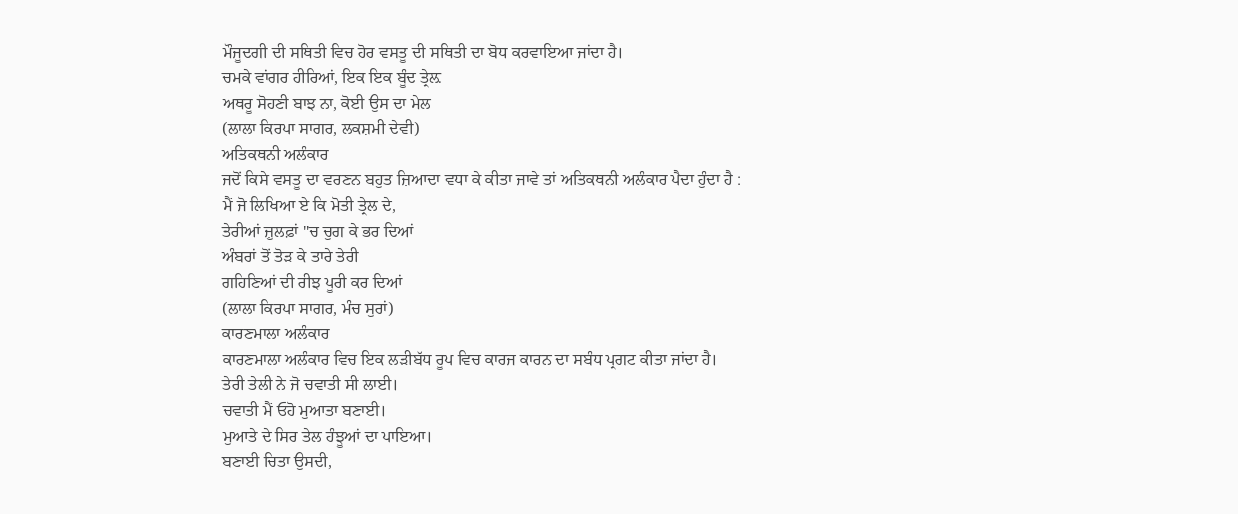ਮੌਜੂਦਗੀ ਦੀ ਸਥਿਤੀ ਵਿਚ ਹੋਰ ਵਸਤੂ ਦੀ ਸਥਿਤੀ ਦਾ ਬੋਧ ਕਰਵਾਇਆ ਜਾਂਦਾ ਹੈ।
ਚਮਕੇ ਵਾਂਗਰ ਹੀਰਿਆਂ, ਇਕ ਇਕ ਬੂੰਦ ਤ੍ਰੇਲ਼
ਅਥਰੂ ਸੋਹਣੀ ਬਾਝ ਨਾ, ਕੋਈ ਉਸ ਦਾ ਮੇਲ
(ਲਾਲਾ ਕਿਰਪਾ ਸਾਗਰ, ਲਕਸ਼ਮੀ ਦੇਵੀ)
ਅਤਿਕਥਨੀ ਅਲੰਕਾਰ
ਜਦੋਂ ਕਿਸੇ ਵਸਤੂ ਦਾ ਵਰਣਨ ਬਹੁਤ ਜ਼ਿਆਦਾ ਵਧਾ ਕੇ ਕੀਤਾ ਜਾਵੇ ਤਾਂ ਅਤਿਕਥਨੀ ਅਲੰਕਾਰ ਪੈਦਾ ਹੁੰਦਾ ਹੈ :
ਮੈਂ ਜੋ ਲਿਖਿਆ ਏ ਕਿ ਮੋਤੀ ਤ੍ਰੇਲ ਦੇ,
ਤੇਰੀਆਂ ਜ਼ੁਲਫ਼ਾਂ "ਚ ਚੁਗ ਕੇ ਭਰ ਦਿਆਂ
ਅੰਬਰਾਂ ਤੋਂ ਤੋੜ ਕੇ ਤਾਰੇ ਤੇਰੀ
ਗਹਿਣਿਆਂ ਦੀ ਰੀਝ ਪੂਰੀ ਕਰ ਦਿਆਂ
(ਲਾਲਾ ਕਿਰਪਾ ਸਾਗਰ, ਮੰਚ ਸੁਰਾਂ)
ਕਾਰਣਮਾਲਾ ਅਲੰਕਾਰ
ਕਾਰਣਮਾਲਾ ਅਲੰਕਾਰ ਵਿਚ ਇਕ ਲੜੀਬੱਧ ਰੂਪ ਵਿਚ ਕਾਰਜ ਕਾਰਨ ਦਾ ਸਬੰਧ ਪ੍ਰਗਟ ਕੀਤਾ ਜਾਂਦਾ ਹੈ।
ਤੇਰੀ ਤੇਲੀ ਨੇ ਜੋ ਚਵਾਤੀ ਸੀ ਲਾਈ।
ਚਵਾਤੀ ਮੈਂ ਓਹੋ ਮੁਆਤਾ ਬਣਾਈ।
ਮੁਆਤੇ ਦੇ ਸਿਰ ਤੇਲ ਹੰਝੂਆਂ ਦਾ ਪਾਇਆ।
ਬਣਾਈ ਚਿਤਾ ਉਸਦੀ,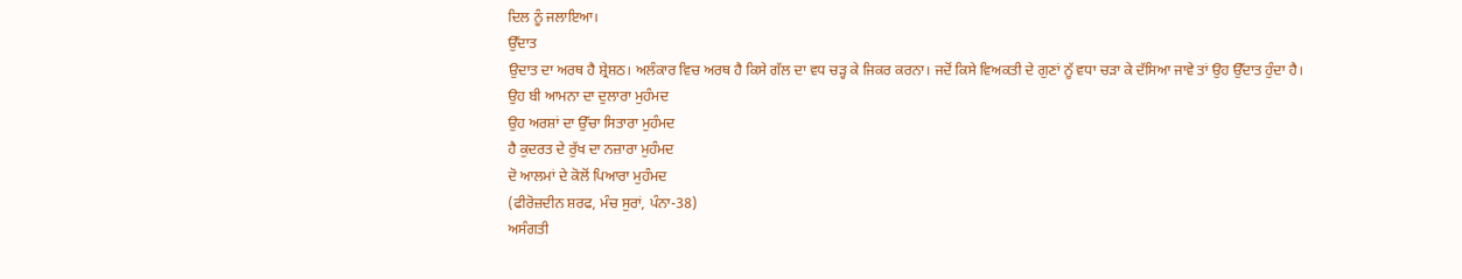ਦਿਲ ਨੂੰ ਜਲਾਇਆ।
ਉੱਦਾਤ
ਉਦਾਤ ਦਾ ਅਰਥ ਹੈ ਸ਼੍ਰੇਸ਼ਠ। ਅਲੰਕਾਰ ਵਿਚ ਅਰਥ ਹੈ ਕਿਸੇ ਗੱਲ ਦਾ ਵਧ ਚੜ੍ਹ ਕੇ ਜਿਕਰ ਕਰਨਾ। ਜਦੋਂ ਕਿਸੇ ਵਿਅਕਤੀ ਦੇ ਗੁਣਾਂ ਨੂੱ ਵਧਾ ਚੜਾ ਕੇ ਦੱਸਿਆ ਜਾਵੇ ਤਾਂ ਉਹ ਉੱਦਾਤ ਹੁੰਦਾ ਹੈ।
ਉਹ ਬੀ ਆਮਨਾ ਦਾ ਦੁਲਾਰਾ ਮੁਹੰਮਦ
ਉਹ ਅਰਸ਼ਾਂ ਦਾ ਉੱਚਾ ਸਿਤਾਰਾ ਮੁਹੰਮਦ
ਹੈ ਕੁਦਰਤ ਦੇ ਰੁੱਖ ਦਾ ਨਜ਼ਾਰਾ ਮੁਹੰਮਦ
ਦੋ ਆਲਮਾਂ ਦੇ ਕੋਲੋਂ ਪਿਆਰਾ ਮੁਹੰਮਦ
(ਫੀਰੋਜ਼ਦੀਨ ਸ਼ਰਫ, ਮੰਚ ਸੁਰਾਂ, ਪੰਨਾ-38)
ਅਸੰਗਤੀ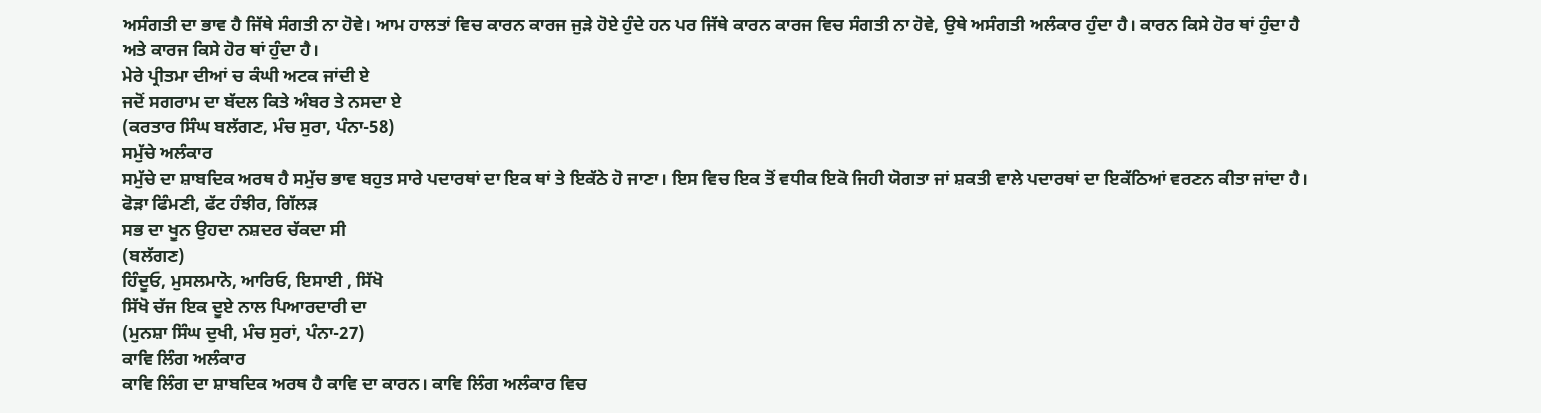ਅਸੰਗਤੀ ਦਾ ਭਾਵ ਹੈ ਜਿੱਥੇ ਸੰਗਤੀ ਨਾ ਹੋਵੇ। ਆਮ ਹਾਲਤਾਂ ਵਿਚ ਕਾਰਨ ਕਾਰਜ ਜੁੜੇ ਹੋਏ ਹੁੰਦੇ ਹਨ ਪਰ ਜਿੱਥੇ ਕਾਰਨ ਕਾਰਜ ਵਿਚ ਸੰਗਤੀ ਨਾ ਹੋਵੇ, ਉਥੇ ਅਸੰਗਤੀ ਅਲੰਕਾਰ ਹੁੰਦਾ ਹੈ। ਕਾਰਨ ਕਿਸੇ ਹੋਰ ਥਾਂ ਹੁੰਦਾ ਹੈ ਅਤੇ ਕਾਰਜ ਕਿਸੇ ਹੋਰ ਥਾਂ ਹੁੰਦਾ ਹੈ।
ਮੇਰੇ ਪ੍ਰੀਤਮਾ ਦੀਆਂ ਚ ਕੰਘੀ ਅਟਕ ਜਾਂਦੀ ਏ
ਜਦੋਂ ਸਗਰਾਮ ਦਾ ਬੱਦਲ ਕਿਤੇ ਅੰਬਰ ਤੇ ਨਸਦਾ ਏ
(ਕਰਤਾਰ ਸਿੰਘ ਬਲੱਗਣ, ਮੰਚ ਸੁਰਾ, ਪੰਨਾ-58)
ਸਮੁੱਚੇ ਅਲੰਕਾਰ
ਸਮੁੱਚੇ ਦਾ ਸ਼ਾਬਦਿਕ ਅਰਥ ਹੈ ਸਮੁੱਚ ਭਾਵ ਬਹੁਤ ਸਾਰੇ ਪਦਾਰਥਾਂ ਦਾ ਇਕ ਥਾਂ ਤੇ ਇਕੱਠੇ ਹੋ ਜਾਣਾ। ਇਸ ਵਿਚ ਇਕ ਤੋਂ ਵਧੀਕ ਇਕੋ ਜਿਹੀ ਯੋਗਤਾ ਜਾਂ ਸ਼ਕਤੀ ਵਾਲੇ ਪਦਾਰਥਾਂ ਦਾ ਇਕੱਠਿਆਂ ਵਰਣਨ ਕੀਤਾ ਜਾਂਦਾ ਹੈ।
ਫੋੜਾ ਫਿੰਮਣੀ, ਫੱਟ ਹੰਝੀਰ, ਗਿੱਲੜ
ਸਭ ਦਾ ਖੂਨ ਉਹਦਾ ਨਸ਼ਦਰ ਚੱਕਦਾ ਸੀ
(ਬਲੱਗਣ)
ਹਿੰਦੂਓ, ਮੁਸਲਮਾਨੋ, ਆਰਿਓ, ਇਸਾਈ , ਸਿੱਖੋ
ਸਿੱਖੋ ਚੱਜ ਇਕ ਦੂਏ ਨਾਲ ਪਿਆਰਦਾਰੀ ਦਾ
(ਮੁਨਸ਼ਾ ਸਿੰਘ ਦੁਖੀ, ਮੰਚ ਸੁਰਾਂ, ਪੰਨਾ-27)
ਕਾਵਿ ਲਿੰਗ ਅਲੰਕਾਰ
ਕਾਵਿ ਲਿੰਗ ਦਾ ਸ਼ਾਬਦਿਕ ਅਰਥ ਹੈ ਕਾਵਿ ਦਾ ਕਾਰਨ। ਕਾਵਿ ਲਿੰਗ ਅਲੰਕਾਰ ਵਿਚ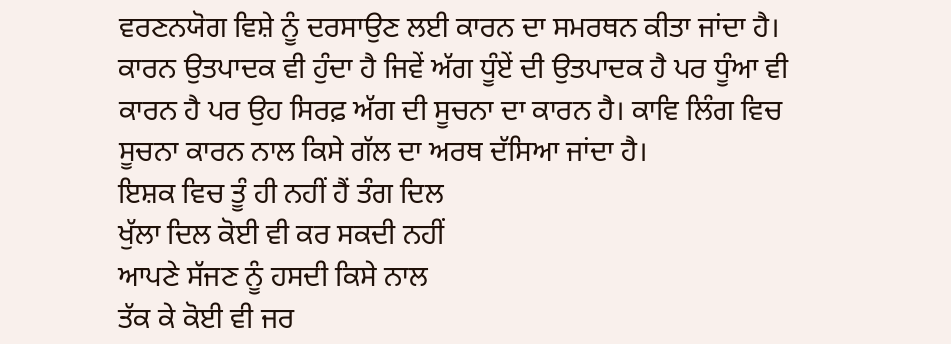ਵਰਣਨਯੋਗ ਵਿਸ਼ੇ ਨੂੰ ਦਰਸਾਉਣ ਲਈ ਕਾਰਨ ਦਾ ਸਮਰਥਨ ਕੀਤਾ ਜਾਂਦਾ ਹੈ। ਕਾਰਨ ਉਤਪਾਦਕ ਵੀ ਹੁੰਦਾ ਹੈ ਜਿਵੇਂ ਅੱਗ ਧੂੰਏਂ ਦੀ ਉਤਪਾਦਕ ਹੈ ਪਰ ਧੂੰਆ ਵੀ ਕਾਰਨ ਹੈ ਪਰ ਉਹ ਸਿਰਫ਼ ਅੱਗ ਦੀ ਸੂਚਨਾ ਦਾ ਕਾਰਨ ਹੈ। ਕਾਵਿ ਲਿੰਗ ਵਿਚ ਸੂਚਨਾ ਕਾਰਨ ਨਾਲ ਕਿਸੇ ਗੱਲ ਦਾ ਅਰਥ ਦੱਸਿਆ ਜਾਂਦਾ ਹੈ।
ਇਸ਼ਕ ਵਿਚ ਤੂੰ ਹੀ ਨਹੀਂ ਹੈਂ ਤੰਗ ਦਿਲ
ਖੁੱਲਾ ਦਿਲ ਕੋਈ ਵੀ ਕਰ ਸਕਦੀ ਨਹੀਂ
ਆਪਣੇ ਸੱਜਣ ਨੂੰ ਹਸਦੀ ਕਿਸੇ ਨਾਲ
ਤੱਕ ਕੇ ਕੋਈ ਵੀ ਜਰ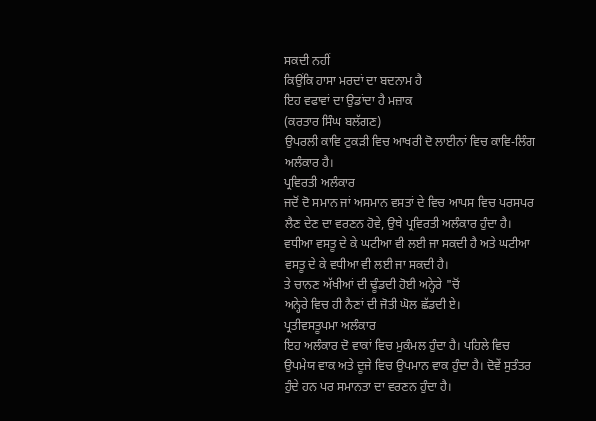ਸਕਦੀ ਨਹੀਂ
ਕਿਉਂਕਿ ਹਾਸਾ ਮਰਦਾਂ ਦਾ ਬਦਨਾਮ ਹੈ
ਇਹ ਵਫਾਵਾਂ ਦਾ ਉਡਾਂਦਾ ਹੈ ਮਜ਼ਾਕ
(ਕਰਤਾਰ ਸਿੰਘ ਬਲੱਗਣ)
ਉਪਰਲੀ ਕਾਵਿ ਟੁਕੜੀ ਵਿਚ ਆਖਰੀ ਦੋ ਲਾਈਨਾਂ ਵਿਚ ਕਾਵਿ-ਲਿੰਗ ਅਲੰਕਾਰ ਹੈ।
ਪ੍ਰਵਿਰਤੀ ਅਲੰਕਾਰ
ਜਦੋਂ ਦੋ ਸਮਾਨ ਜਾਂ ਅਸਮਾਨ ਵਸਤਾਂ ਦੇ ਵਿਚ ਆਪਸ ਵਿਚ ਪਰਸਪਰ ਲੈਣ ਦੇਣ ਦਾ ਵਰਣਨ ਹੋਵੇ, ਉਥੇ ਪ੍ਰਵਿਰਤੀ ਅਲੰਕਾਰ ਹੁੰਦਾ ਹੈ। ਵਧੀਆ ਵਸਤੂ ਦੇ ਕੇ ਘਟੀਆ ਵੀ ਲਈ ਜਾ ਸਕਦੀ ਹੈ ਅਤੇ ਘਟੀਆ ਵਸਤੂ ਦੇ ਕੇ ਵਧੀਆ ਵੀ ਲਈ ਜਾ ਸਕਦੀ ਹੈ।
ਤੇ ਚਾਨਣ ਅੱਖੀਆਂ ਦੀ ਢੂੰਡਦੀ ਹੋਈ ਅਨ੍ਹੇਰੇ "ਚੋਂ
ਅਨ੍ਹੇਰੇ ਵਿਚ ਹੀ ਨੈਣਾਂ ਦੀ ਜੋਤੀ ਘੋਲ ਛੱਡਦੀ ਏ।
ਪ੍ਰਤੀਵਸਤੂਪਮਾ ਅਲੰਕਾਰ
ਇਹ ਅਲੰਕਾਰ ਦੋ ਵਾਕਾਂ ਵਿਚ ਮੁਕੰਮਲ ਹੁੰਦਾ ਹੈ। ਪਹਿਲੇ ਵਿਚ ਉਪਮੇਯ ਵਾਕ ਅਤੇ ਦੂਜੇ ਵਿਚ ਉਪਮਾਨ ਵਾਕ ਹੁੰਦਾ ਹੈ। ਦੋਵੇਂ ਸੁਤੰਤਰ ਹੁੰਦੇ ਹਨ ਪਰ ਸਮਾਨਤਾ ਦਾ ਵਰਣਨ ਹੁੰਦਾ ਹੈ।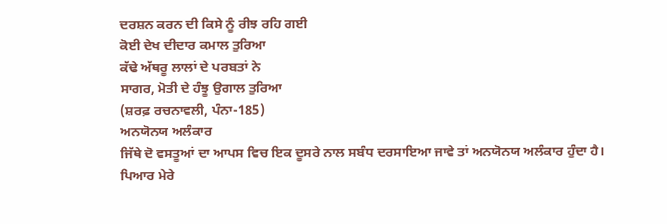ਦਰਸ਼ਨ ਕਰਨ ਦੀ ਕਿਸੇ ਨੂੰ ਰੀਝ ਰਹਿ ਗਈ
ਕੋਈ ਦੇਖ ਦੀਦਾਰ ਕਮਾਲ ਤੁਰਿਆ
ਕੱਢੇ ਅੱਥਰੂ ਲਾਲਾਂ ਦੇ ਪਰਬਤਾਂ ਨੇ
ਸਾਗਰ, ਮੋਤੀ ਦੇ ਹੰਝੂ ਉਗਾਲ ਤੁਰਿਆ
(ਸ਼ਰਫ਼ ਰਚਨਾਵਲੀ, ਪੰਨਾ-185)
ਅਨਯੋਨਯ ਅਲੰਕਾਰ
ਜਿੱਥੇ ਦੋ ਵਸਤੂਆਂ ਦਾ ਆਪਸ ਵਿਚ ਇਕ ਦੂਸਰੇ ਨਾਲ ਸਬੰਧ ਦਰਸਾਇਆ ਜਾਵੇ ਤਾਂ ਅਨਯੋਨਯ ਅਲੰਕਾਰ ਹੁੰਦਾ ਹੈ।
ਪਿਆਰ ਮੇਰੇ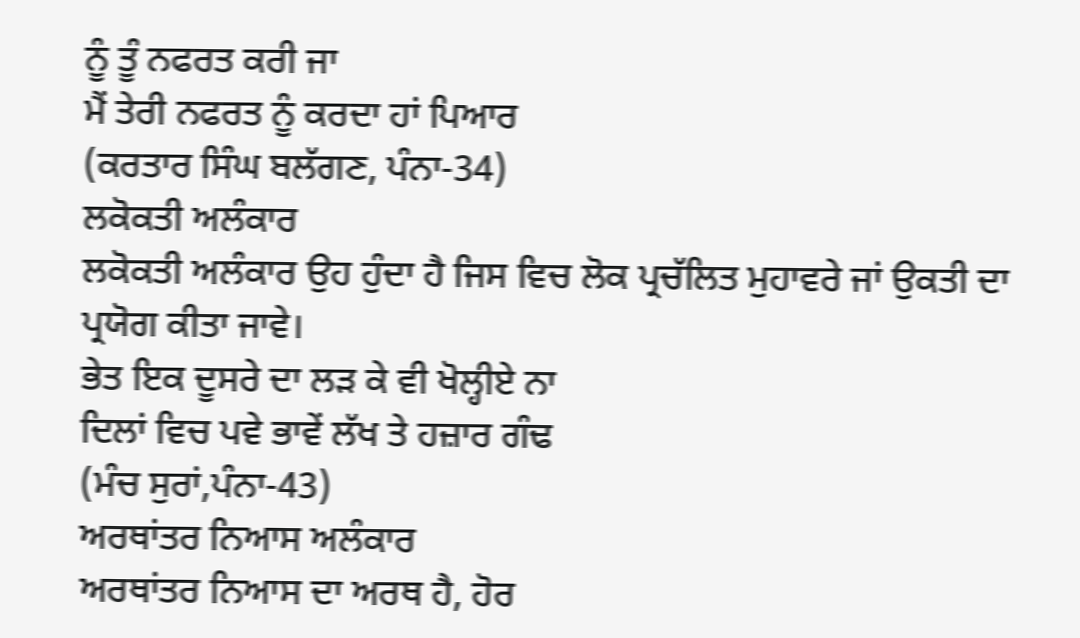ਨੂੰ ਤੂੰ ਨਫਰਤ ਕਰੀ ਜਾ
ਮੈਂ ਤੇਰੀ ਨਫਰਤ ਨੂੰ ਕਰਦਾ ਹਾਂ ਪਿਆਰ
(ਕਰਤਾਰ ਸਿੰਘ ਬਲੱਗਣ, ਪੰਨਾ-34)
ਲਕੋਕਤੀ ਅਲੰਕਾਰ
ਲਕੋਕਤੀ ਅਲੰਕਾਰ ਉਹ ਹੁੰਦਾ ਹੈ ਜਿਸ ਵਿਚ ਲੋਕ ਪ੍ਰਚੱਲਿਤ ਮੁਹਾਵਰੇ ਜਾਂ ਉਕਤੀ ਦਾ ਪ੍ਰਯੋਗ ਕੀਤਾ ਜਾਵੇ।
ਭੇਤ ਇਕ ਦੂਸਰੇ ਦਾ ਲੜ ਕੇ ਵੀ ਖੋਲ੍ਹੀਏ ਨਾ
ਦਿਲਾਂ ਵਿਚ ਪਵੇ ਭਾਵੇਂ ਲੱਖ ਤੇ ਹਜ਼ਾਰ ਗੰਢ
(ਮੰਚ ਸੁਰਾਂ,ਪੰਨਾ-43)
ਅਰਥਾਂਤਰ ਨਿਆਸ ਅਲੰਕਾਰ
ਅਰਥਾਂਤਰ ਨਿਆਸ ਦਾ ਅਰਥ ਹੈ, ਹੋਰ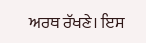ਅਰਥ ਰੱਖਣੇ। ਇਸ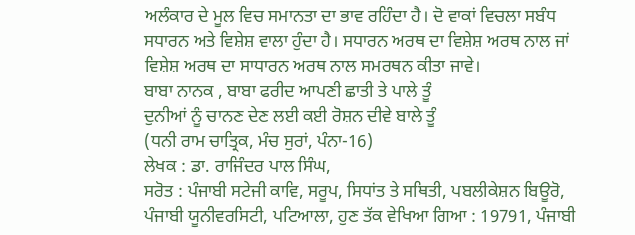ਅਲੰਕਾਰ ਦੇ ਮੂਲ ਵਿਚ ਸਮਾਨਤਾ ਦਾ ਭਾਵ ਰਹਿੰਦਾ ਹੈ। ਦੋ ਵਾਕਾਂ ਵਿਚਲਾ ਸਬੰਧ ਸਧਾਰਨ ਅਤੇ ਵਿਸ਼ੇਸ਼ ਵਾਲਾ ਹੁੰਦਾ ਹੈ। ਸਧਾਰਨ ਅਰਥ ਦਾ ਵਿਸ਼ੇਸ਼ ਅਰਥ ਨਾਲ ਜਾਂ ਵਿਸ਼ੇਸ਼ ਅਰਥ ਦਾ ਸਾਧਾਰਨ ਅਰਥ ਨਾਲ ਸਮਰਥਨ ਕੀਤਾ ਜਾਵੇ।
ਬਾਬਾ ਨਾਨਕ , ਬਾਬਾ ਫਰੀਦ ਆਪਣੀ ਛਾਤੀ ਤੇ ਪਾਲੇ ਤੂੰ
ਦੁਨੀਆਂ ਨੂੰ ਚਾਨਣ ਦੇਣ ਲਈ ਕਈ ਰੋਸ਼ਨ ਦੀਵੇ ਬਾਲੇ ਤੂੰ
(ਧਨੀ ਰਾਮ ਚਾਤ੍ਰਿਕ, ਮੰਚ ਸੁਰਾਂ, ਪੰਨਾ-16)
ਲੇਖਕ : ਡਾ. ਰਾਜਿੰਦਰ ਪਾਲ ਸਿੰਘ,
ਸਰੋਤ : ਪੰਜਾਬੀ ਸਟੇਜੀ ਕਾਵਿ, ਸਰੂਪ, ਸਿਧਾਂਤ ਤੇ ਸਥਿਤੀ, ਪਬਲੀਕੇਸ਼ਨ ਬਿਊਰੋ, ਪੰਜਾਬੀ ਯੂਨੀਵਰਸਿਟੀ, ਪਟਿਆਲਾ, ਹੁਣ ਤੱਕ ਵੇਖਿਆ ਗਿਆ : 19791, ਪੰਜਾਬੀ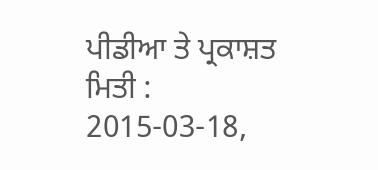ਪੀਡੀਆ ਤੇ ਪ੍ਰਕਾਸ਼ਤ ਮਿਤੀ : 2015-03-18,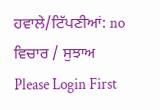ਹਵਾਲੇ/ਟਿੱਪਣੀਆਂ: no
ਵਿਚਾਰ / ਸੁਝਾਅ
Please Login First